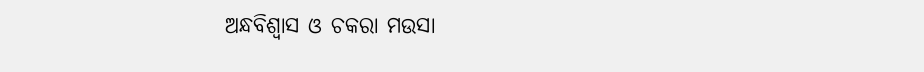ଅନ୍ଧବିଶ୍ୱାସ ଓ ଚକରା ମଉସା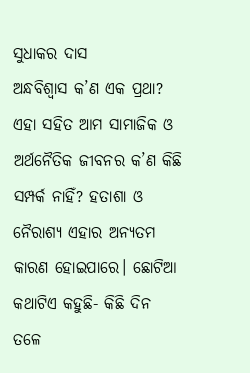ସୁଧାକର ଦାସ
ଅନ୍ଧବିଶ୍ୱାସ କ’ଣ ଏକ ପ୍ରଥା? ଏହା ସହିତ ଆମ ସାମାଜିକ ଓ ଅର୍ଥନୈତିକ ଜୀବନର କ’ଣ କିଛି ସମ୍ପର୍କ ନାହିଁ? ହତାଶା ଓ ନୈରାଶ୍ୟ ଏହାର ଅନ୍ୟତମ କାରଣ ହୋଇପାରେ। ଛୋଟିଆ କଥାଟିଏ କହୁଛି- କିଛି ଦିନ ତଳେ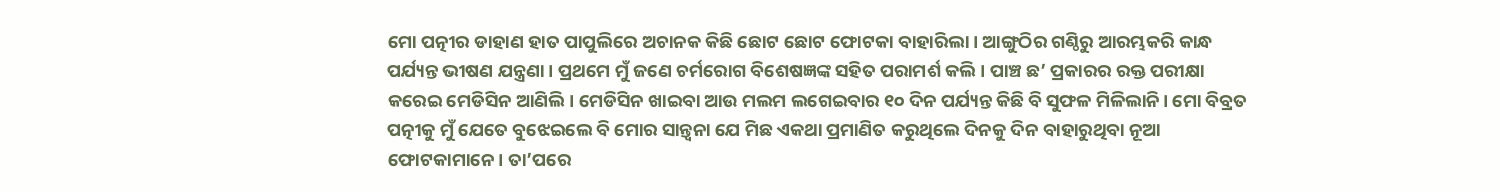ମୋ ପତ୍ନୀର ଡାହାଣ ହାତ ପାପୁଲିରେ ଅଚାନକ କିଛି ଛୋଟ ଛୋଟ ଫୋଟକା ବାହାରିଲା। ଆଙ୍ଗୁଠିର ଗଣ୍ଠିରୁ ଆରମ୍ଭକରି କାନ୍ଧ ପର୍ଯ୍ୟନ୍ତ ଭୀଷଣ ଯନ୍ତ୍ରଣା। ପ୍ରଥମେ ମୁଁ ଜଣେ ଚର୍ମରୋଗ ବିଶେଷଜ୍ଞଙ୍କ ସହିତ ପରାମର୍ଶ କଲି। ପାଞ୍ଚ ଛ’ ପ୍ରକାରର ରକ୍ତ ପରୀକ୍ଷା କରେଇ ମେଡିସିନ ଆଣିଲି। ମେଡିସିନ ଖାଇବା ଆଉ ମଲମ ଲଗେଇବାର ୧୦ ଦିନ ପର୍ଯ୍ୟନ୍ତ କିଛି ବି ସୁଫଳ ମିଳିଲାନି। ମୋ ବିବ୍ରତ ପତ୍ନୀକୁ ମୁଁ ଯେତେ ବୁଝେଇଲେ ବି ମୋର ସାନ୍ତ୍ୱନା ଯେ ମିଛ ଏକଥା ପ୍ରମାଣିତ କରୁଥିଲେ ଦିନକୁ ଦିନ ବାହାରୁଥିବା ନୂଆ ଫୋଟକାମାନେ। ତା’ପରେ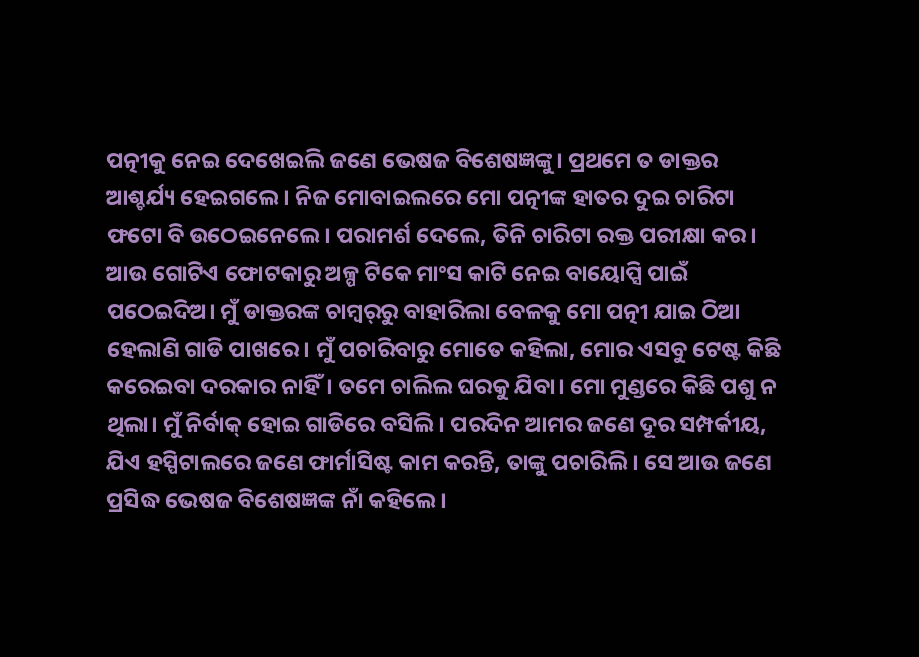ପତ୍ନୀକୁ ନେଇ ଦେଖେଇଲି ଜଣେ ଭେଷଜ ବିଶେଷଜ୍ଞଙ୍କୁ। ପ୍ରଥମେ ତ ଡାକ୍ତର ଆଶ୍ଚର୍ଯ୍ୟ ହେଇଗଲେ। ନିଜ ମୋବାଇଲରେ ମୋ ପତ୍ନୀଙ୍କ ହାତର ଦୁଇ ଚାରିଟା ଫଟୋ ବି ଉଠେଇନେଲେ। ପରାମର୍ଶ ଦେଲେ, ତିନି ଚାରିଟା ରକ୍ତ ପରୀକ୍ଷା କର। ଆଉ ଗୋଟିଏ ଫୋଟକାରୁ ଅଳ୍ପ ଟିକେ ମାଂସ କାଟି ନେଇ ବାୟୋପ୍ସି ପାଇଁ ପଠେଇଦିଅ। ମୁଁ ଡାକ୍ତରଙ୍କ ଚାମ୍ବର୍‌ରୁ ବାହାରିଲା ବେଳକୁ ମୋ ପତ୍ନୀ ଯାଇ ଠିଆ ହେଲାଣି ଗାଡି ପାଖରେ। ମୁଁ ପଚାରିବାରୁ ମୋତେ କହିଲା, ମୋର ଏସବୁ ଟେଷ୍ଟ କିଛି କରେଇବା ଦରକାର ନାହିଁ। ତମେ ଚାଲିଲ ଘରକୁ ଯିବା। ମୋ ମୁଣ୍ଡରେ କିଛି ପଶୁ ନ ଥିଲା। ମୁଁ ନିର୍ବାକ୍‌ ହୋଇ ଗାଡିରେ ବସିଲି। ପରଦିନ ଆମର ଜଣେ ଦୂର ସମ୍ପର୍କୀୟ, ଯିଏ ହସ୍ପିଟାଲରେ ଜଣେ ଫାର୍ମାସିଷ୍ଟ କାମ କରନ୍ତି, ତାଙ୍କୁ ପଚାରିଲି। ସେ ଆଉ ଜଣେ ପ୍ରସିଦ୍ଧ ଭେଷଜ ବିଶେଷଜ୍ଞଙ୍କ ନାଁ କହିଲେ।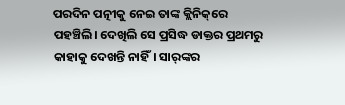ପରଦିନ ପତ୍ନୀକୁ ନେଇ ତାଙ୍କ କ୍ଲିନିକ୍‌ରେ ପହଞ୍ଚିଲି। ଦେଖିଲି ସେ ପ୍ରସିଦ୍ଧ ଡାକ୍ତର ପ୍ରଥମରୁ କାହାକୁ ଦେଖନ୍ତି ନାହିଁ। ସାର୍‌ଙ୍କର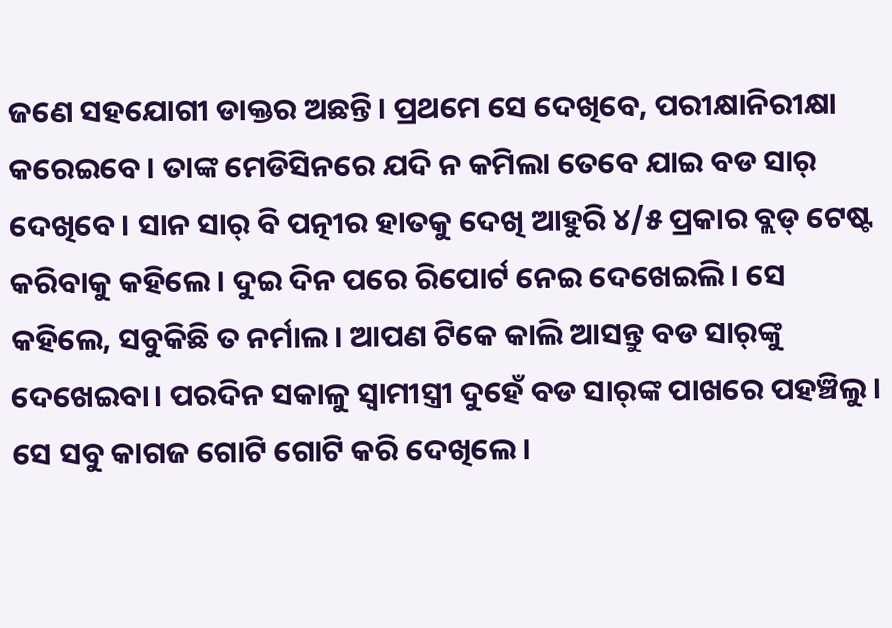ଜଣେ ସହଯୋଗୀ ଡାକ୍ତର ଅଛନ୍ତି। ପ୍ରଥମେ ସେ ଦେଖିବେ, ପରୀକ୍ଷାନିରୀକ୍ଷା କରେଇବେ। ତାଙ୍କ ମେଡିସିନରେ ଯଦି ନ କମିଲା ତେବେ ଯାଇ ବଡ ସାର୍‌ ଦେଖିବେ। ସାନ ସାର୍‌ ବି ପତ୍ନୀର ହାତକୁ ଦେଖି ଆହୁରି ୪/୫ ପ୍ରକାର ବ୍ଲଡ୍‌ ଟେଷ୍ଟ କରିବାକୁ କହିଲେ। ଦୁଇ ଦିନ ପରେ ରିପୋର୍ଟ ନେଇ ଦେଖେଇଲି। ସେ କହିଲେ, ସବୁକିଛି ତ ନର୍ମାଲ। ଆପଣ ଟିକେ କାଲି ଆସନ୍ତୁ ବଡ ସାର୍‌ଙ୍କୁ ଦେଖେଇବା। ପରଦିନ ସକାଳୁ ସ୍ବାମୀସ୍ତ୍ରୀ ଦୁହେଁ ବଡ ସାର୍‌ଙ୍କ ପାଖରେ ପହଞ୍ଚିଲୁ। ସେ ସବୁ କାଗଜ ଗୋଟି ଗୋଟି କରି ଦେଖିଲେ।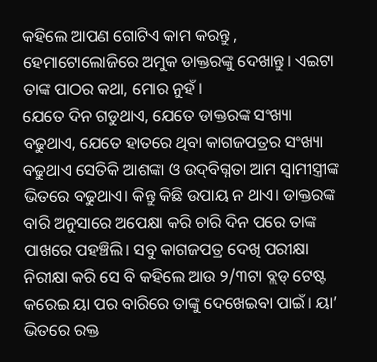କହିଲେ ଆପଣ ଗୋଟିଏ କାମ କରନ୍ତୁ , ହେମାଟୋଲୋଜିରେ ଅମୁକ ଡାକ୍ତରଙ୍କୁ ଦେଖାନ୍ତୁ। ଏଇଟା ତାଙ୍କ ପାଠର କଥା, ମୋର ନୁହଁ।
ଯେତେ ଦିନ ଗଡୁଥାଏ, ଯେତେ ଡାକ୍ତରଙ୍କ ସଂଖ୍ୟା ବଢୁଥାଏ, ଯେତେ ହାତରେ ଥିବା କାଗଜପତ୍ରର ସଂଖ୍ୟା ବଢୁଥାଏ ସେତିକି ଆଶଙ୍କା ଓ ଉଦ୍‌ବିଗ୍ନତା ଆମ ସ୍ବାମୀସ୍ତ୍ରୀଙ୍କ ଭିତରେ ବଢୁଥାଏ। କିନ୍ତୁ କିଛି ଉପାୟ ନ ଥାଏ। ଡାକ୍ତରଙ୍କ ବାରି ଅନୁସାରେ ଅପେକ୍ଷା କରି ଚାରି ଦିନ ପରେ ତାଙ୍କ ପାଖରେ ପହଞ୍ଚିଲି। ସବୁ କାଗଜପତ୍ର ଦେଖି ପରୀକ୍ଷା ନିରୀକ୍ଷା କରି ସେ ବି କହିଲେ ଆଉ ୨/୩ଟା ବ୍ଲଡ୍‌ ଟେଷ୍ଟ କରେଇ ୟା ପର ବାରିରେ ତାଙ୍କୁ ଦେଖେଇବା ପାଇଁ। ୟା’ ଭିତରେ ରକ୍ତ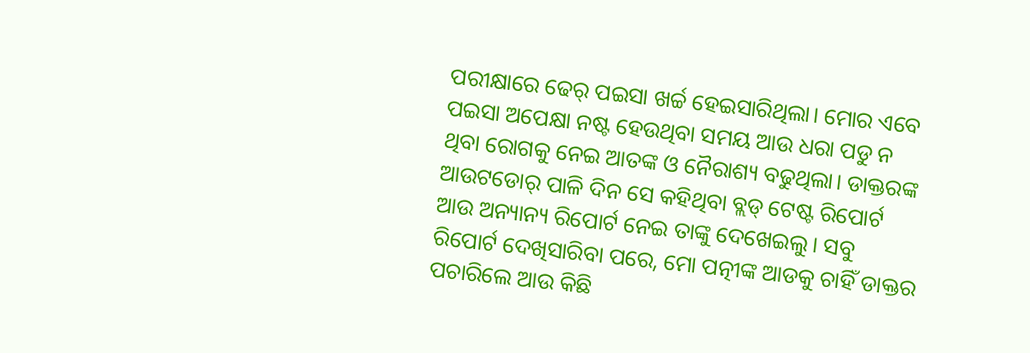ପରୀକ୍ଷାରେ ଢେର୍‌ ପଇସା ଖର୍ଚ୍ଚ ହେଇସାରିଥିଲା। ମୋର ଏବେ ପଇସା ଅପେକ୍ଷା ନଷ୍ଟ ହେଉଥିବା ସମୟ ଆଉ ଧରା ପଡୁ ନ ଥିବା ରୋଗକୁ ନେଇ ଆତଙ୍କ ଓ ନୈରାଶ୍ୟ ବଢୁଥିଲା। ଡାକ୍ତରଙ୍କ ଆଉଟଡୋର୍‌ ପାଳି ଦିନ ସେ କହିଥିବା ବ୍ଲଡ୍‌ ଟେଷ୍ଟ ରିପୋର୍ଟ ଆଉ ଅନ୍ୟାନ୍ୟ ରିପୋର୍ଟ ନେଇ ତାଙ୍କୁ ଦେଖେଇଲୁ। ସବୁ ରିପୋର୍ଟ ଦେଖିସାରିବା ପରେ, ମୋ ପତ୍ନୀଙ୍କ ଆଡକୁ ଚାହିଁ ଡାକ୍ତର ପଚାରିଲେ ଆଉ କିଛି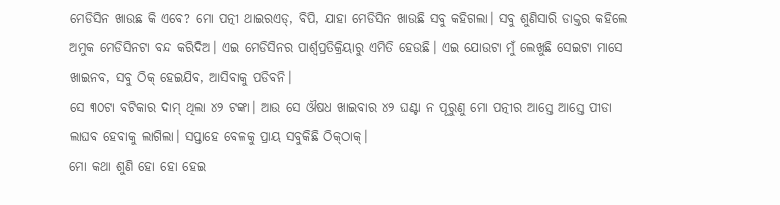ମେଡିସିନ ଖାଉଛ କି ଏବେ? ମୋ ପତ୍ନୀ ଥାଇରଏଡ୍‌, ବିପି, ଯାହା ମେଡିସିନ ଖାଉଛି ସବୁ କହିଗଲା। ସବୁ ଶୁଣିସାରି ଡାକ୍ତର କହିଲେ ଅମୁକ ମେଡିସିନଟା ବନ୍ଦ କରିଦିଅ। ଏଇ ମେଡିସିନର ପାର୍ଶ୍ୱପ୍ରତିକ୍ରିୟାରୁ ଏମିତି ହେଉଛି। ଏଇ ଯୋଉଟା ମୁଁ ଲେଖୁଛି ସେଇଟା ମାସେ ଖାଇନବ, ସବୁ ଠିକ୍‌ ହେଇଯିବ, ଆସିବାକୁ ପଡିବନି।
ସେ ୩୦ଟା ବଟିକାର ଦାମ୍‌ ଥିଲା ୪୨ ଟଙ୍କା। ଆଉ ସେ ଔଷଧ ଖାଇବାର ୪୨ ଘଣ୍ଟା ନ ପୂରୁଣୁ ମୋ ପତ୍ନୀର ଆସ୍ତେ ଆସ୍ତେ ପୀଡା ଲାଘବ ହେବାକୁ ଲାଗିଲା। ସପ୍ତାହେ ବେଳକୁ ପ୍ରାୟ ସବୁକିଛି ଠିକ୍‌ଠାକ୍‌।
ମୋ କଥା ଶୁଣି ହୋ ହୋ ହେଇ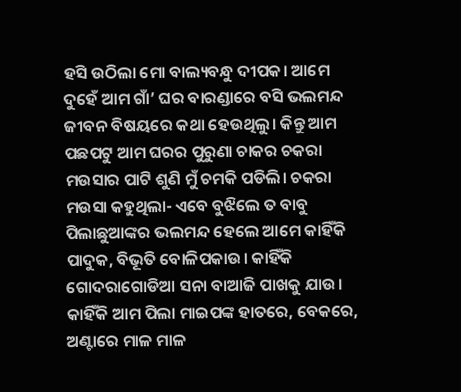ହସି ଉଠିଲା ମୋ ବାଲ୍ୟବନ୍ଧୁ ଦୀପକ। ଆମେ ଦୁହେଁ ଆମ ଗାଁ’ ଘର ବାରଣ୍ଡାରେ ବସି ଭଲମନ୍ଦ ଜୀବନ ବିଷୟରେ କଥା ହେଉଥିଲୁ। କିନ୍ତୁ ଆମ ପଛପଟୁ ଆମ ଘରର ପୁରୁଣା ଚାକର ଚକରା ମଉସାର ପାଟି ଶୁଣି ମୁଁ ଚମକି ପଡିଲି। ଚକରା ମଉସା କହୁଥିଲା- ଏବେ ବୁଝିଲେ ତ ବାବୁ ପିଲାଛୁଆଙ୍କର ଭଲମନ୍ଦ ହେଲେ ଆମେ କାହିଁକି ପାଦୁକ, ବିଭୂତି ବୋଳିପକାଉ। କାହିଁକି ଗୋଦରାଗୋଡିଆ ସନା ବାଆଜି ପାଖକୁ ଯାଉ। କାହିଁକି ଆମ ପିଲା ମାଇପଙ୍କ ହାତରେ, ବେକରେ, ଅଣ୍ଟାରେ ମାଳ ମାଳ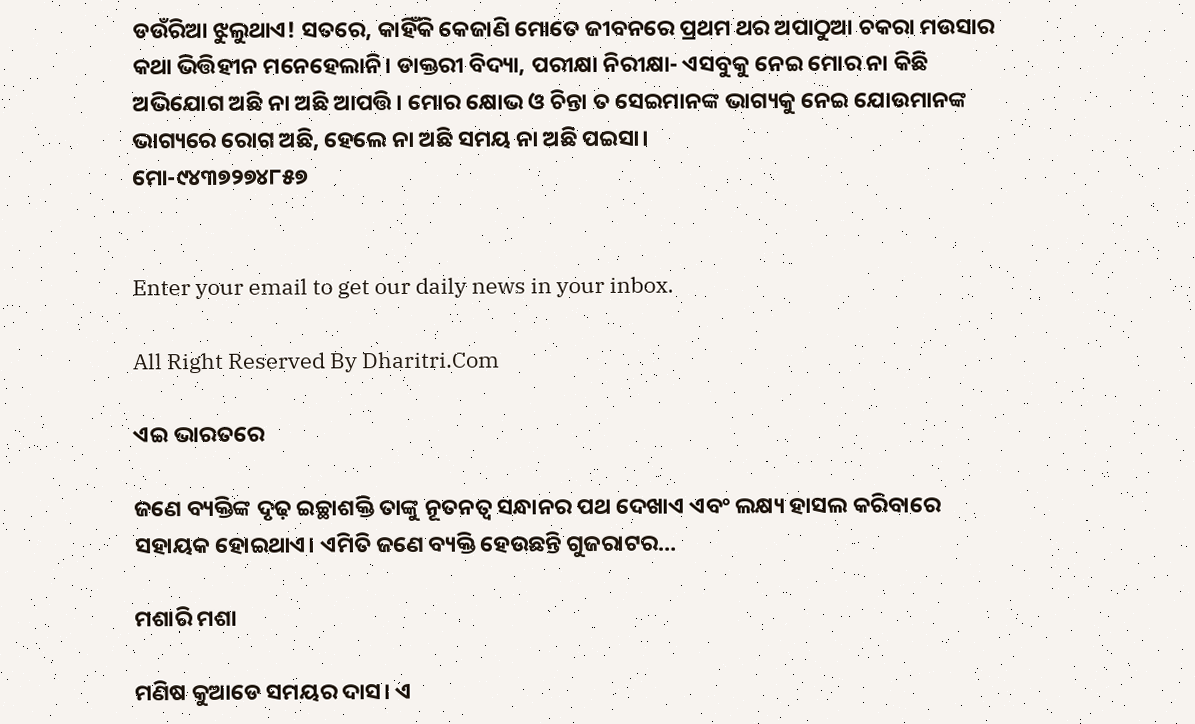ଡଉଁରିଆ ଝୁଲୁଥାଏ! ସତରେ, କାହିଁକି କେଜାଣି ମୋତେ ଜୀବନରେ ପ୍ରଥମ ଥର ଅପାଠୁଆ ଚକରା ମଉସାର କଥା ଭିତ୍ତିହୀନ ମନେହେଲାନି। ଡାକ୍ତରୀ ବିଦ୍ୟା, ପରୀକ୍ଷା ନିରୀକ୍ଷା- ଏସବୁକୁ ନେଇ ମୋର ନା କିଛି ଅଭିଯୋଗ ଅଛି ନା ଅଛି ଆପତ୍ତି। ମୋର କ୍ଷୋଭ ଓ ଚିନ୍ତା ତ ସେଇମାନଙ୍କ ଭାଗ୍ୟକୁ ନେଇ ଯୋଉମାନଙ୍କ ଭାଗ୍ୟରେ ରୋଗ ଅଛି, ହେଲେ ନା ଅଛି ସମୟ ନା ଅଛି ପଇସା।
ମୋ-୯୪୩୭୨୭୪୮୫୭


Enter your email to get our daily news in your inbox.

All Right Reserved By Dharitri.Com

ଏଇ ଭାରତରେ

ଜଣେ ବ୍ୟକ୍ତିଙ୍କ ଦୃଢ଼ ଇଚ୍ଛାଶକ୍ତି ତାଙ୍କୁ ନୂତନତ୍ୱ ସନ୍ଧାନର ପଥ ଦେଖାଏ ଏବଂ ଲକ୍ଷ୍ୟ ହାସଲ କରିବାରେ ସହାୟକ ହୋଇଥାଏ। ଏମିତି ଜଣେ ବ୍ୟକ୍ତି ହେଉଛନ୍ତି ଗୁଜରାଟର…

ମଶାରି ମଶା

ମଣିଷ କୁଆଡେ ସମୟର ଦାସ। ଏ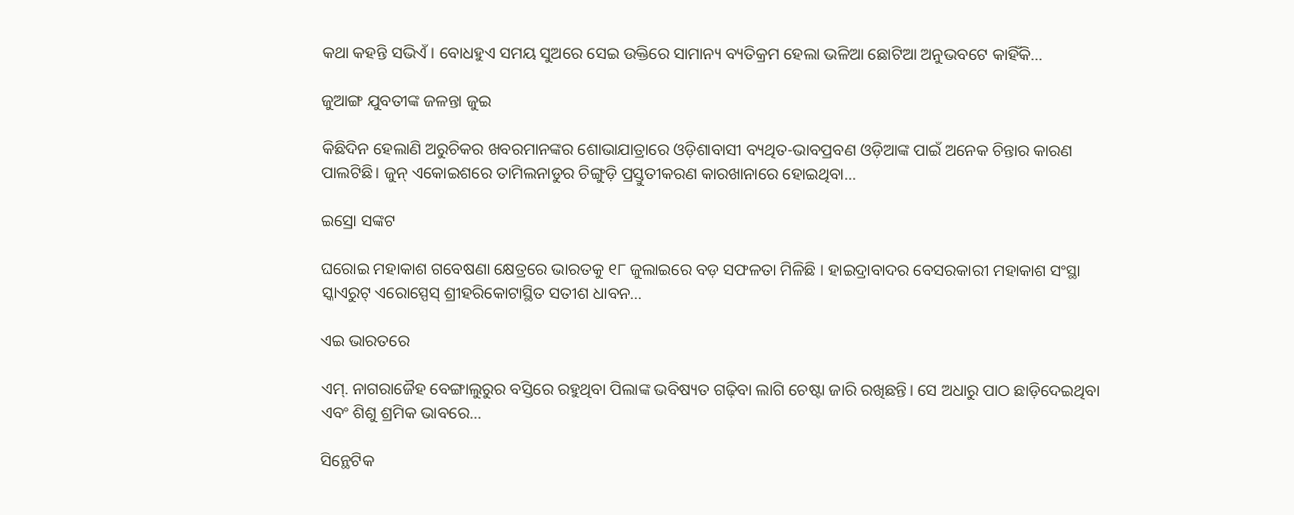କଥା କହନ୍ତି ସଭିଏଁ। ବୋଧହୁଏ ସମୟ ସୁଅରେ ସେଇ ଉକ୍ତିରେ ସାମାନ୍ୟ ବ୍ୟତିକ୍ରମ ହେଲା ଭଳିଆ ଛୋଟିଆ ଅନୁଭବଟେ କାହିଁକି…

ଜୁଆଙ୍ଗ ଯୁବତୀଙ୍କ ଜଳନ୍ତା ଜୁଇ

କିଛିଦିନ ହେଲାଣି ଅରୁଚିକର ଖବରମାନଙ୍କର ଶୋଭାଯାତ୍ରାରେ ଓଡ଼ିଶାବାସୀ ବ୍ୟଥିତ-ଭାବପ୍ରବଣ ଓଡ଼ିଆଙ୍କ ପାଇଁ ଅନେକ ଚିନ୍ତାର କାରଣ ପାଲଟିଛି। ଜୁନ୍‌ ଏକୋଇଶରେ ତାମିଲନାଡୁର ଚିଙ୍ଗୁଡ଼ି ପ୍ରସ୍ତୁତୀକରଣ କାରଖାନାରେ ହୋଇଥିବା…

ଇସ୍ରୋ ସଙ୍କଟ

ଘରୋଇ ମହାକାଶ ଗବେଷଣା କ୍ଷେତ୍ରରେ ଭାରତକୁ ୧୮ ଜୁଲାଇରେ ବଡ଼ ସଫଳତା ମିଳିଛି । ହାଇଦ୍ରାବାଦର ବେସରକାରୀ ମହାକାଶ ସଂସ୍ଥା ସ୍କାଏରୁଟ୍‌ ଏରୋସ୍ପେସ୍‌ ଶ୍ରୀହରିକୋଟାସ୍ଥିତ ସତୀଶ ଧାବନ…

ଏଇ ଭାରତରେ

ଏମ୍‌. ନାଗରାଜୈହ ବେଙ୍ଗାଲୁରୁର ବସ୍ତିରେ ରହୁଥିବା ପିଲାଙ୍କ ଭବିଷ୍ୟତ ଗଢ଼ିବା ଲାଗି ଚେଷ୍ଟା ଜାରି ରଖିଛନ୍ତି। ସେ ଅଧାରୁ ପାଠ ଛାଡ଼ିଦେଇଥିବା ଏବଂ ଶିଶୁ ଶ୍ରମିକ ଭାବରେ…

ସିନ୍ଥେଟିକ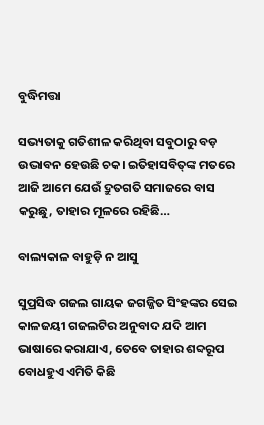ବୁଦ୍ଧିମତ୍ତା

ସଭ୍ୟତାକୁ ଗତିଶୀଳ କରିଥିବା ସବୁଠାରୁ ବଡ଼ ଉଦ୍ଭାବନ ହେଉଛି ଚକ। ଇତିହାସବିତ୍‌ଙ୍କ ମତରେ ଆଜି ଆମେ ଯେଉଁ ଦ୍ରୁତଗତି ସମାଜରେ ବାସ କରୁଛୁ, ତାହାର ମୂଳରେ ରହିଛି…

ବାଲ୍ୟକାଳ ବାହୁଡ଼ି ନ ଆସୁ

ସୁପ୍ରସିଦ୍ଧ ଗଜଲ ଗାୟକ ଜଗଜ୍ଜିତ ସିଂହଙ୍କର ସେଇ କାଳଜୟୀ ଗଜଲଟିର ଅନୁବାଦ ଯଦି ଆମ ଭାଷାରେ କରାଯାଏ, ତେବେ ତାହାର ଶବ୍ଦରୂପ ବୋଧହୁଏ ଏମିତି କିଛି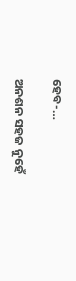ହେବ-…

ଅନଶନ ସହଜ ନୁହେଁ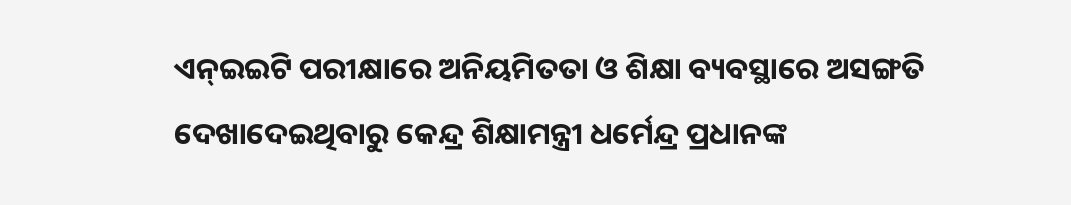ଏନ୍‌ଇଇଟି ପରୀକ୍ଷାରେ ଅନିୟମିତତା ଓ ଶିକ୍ଷା ବ୍ୟବସ୍ଥାରେ ଅସଙ୍ଗତି ଦେଖାଦେଇଥିବାରୁ କେନ୍ଦ୍ର ଶିକ୍ଷାମନ୍ତ୍ରୀ ଧର୍ମେନ୍ଦ୍ର ପ୍ରଧାନଙ୍କ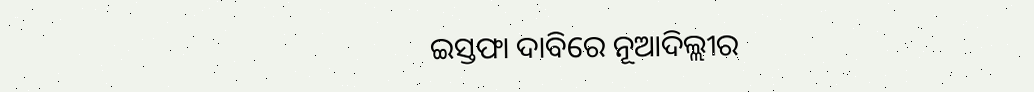ଇସ୍ତଫା ଦାବିରେ ନୂଆଦିଲ୍ଲୀର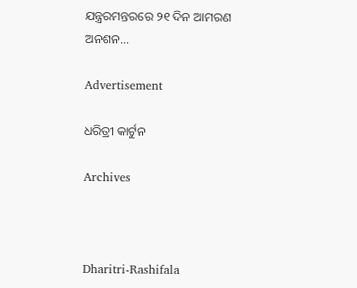ଯନ୍ତ୍ରରମନ୍ତରରେ ୨୧ ଦିନ ଆମରଣ ଅନଶନ…

Advertisement

ଧରିତ୍ରୀ କାର୍ଟୁନ

Archives



Dharitri-Rashifala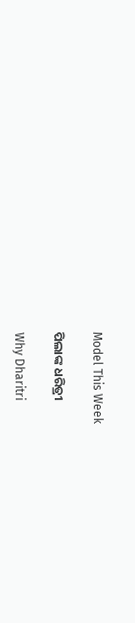Model This Week

ପିଲାଙ୍କ ଧରିତ୍ରୀ

Why Dharitri